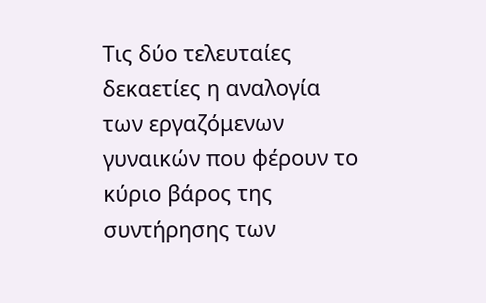Τις δύο τελευταίες δεκαετίες η αναλογία των εργαζόμενων γυναικών που φέρουν το κύριο βάρος της συντήρησης των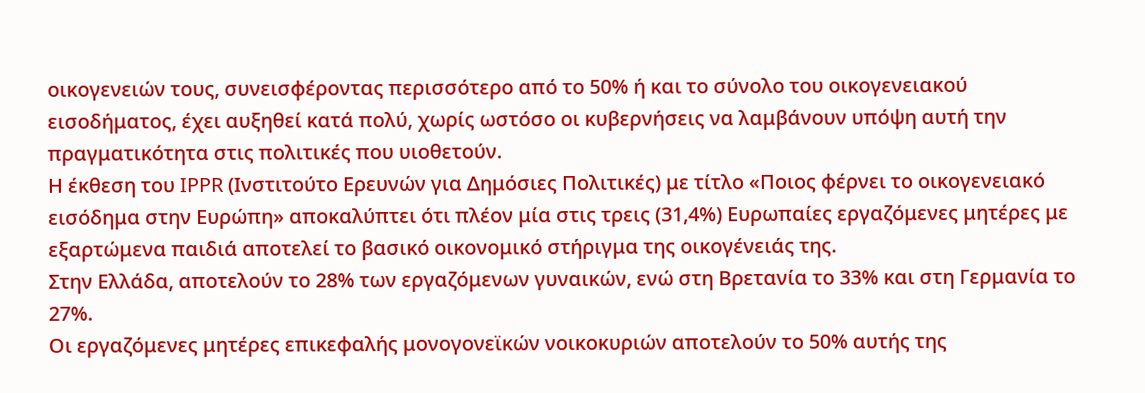οικογενειών τους, συνεισφέροντας περισσότερο από το 50% ή και το σύνολο του οικογενειακού εισοδήματος, έχει αυξηθεί κατά πολύ, χωρίς ωστόσο οι κυβερνήσεις να λαμβάνουν υπόψη αυτή την πραγματικότητα στις πολιτικές που υιοθετούν.
Η έκθεση του IPPR (Ινστιτούτο Ερευνών για Δημόσιες Πολιτικές) με τίτλο «Ποιος φέρνει το οικογενειακό εισόδημα στην Ευρώπη» αποκαλύπτει ότι πλέον μία στις τρεις (31,4%) Ευρωπαίες εργαζόμενες μητέρες με εξαρτώμενα παιδιά αποτελεί το βασικό οικονομικό στήριγμα της οικογένειάς της.
Στην Ελλάδα, αποτελούν το 28% των εργαζόμενων γυναικών, ενώ στη Βρετανία το 33% και στη Γερμανία το 27%.
Οι εργαζόμενες μητέρες επικεφαλής μονογονεϊκών νοικοκυριών αποτελούν το 50% αυτής της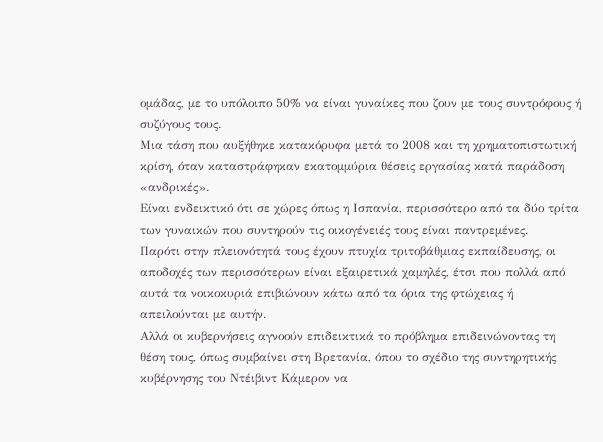ομάδας, με το υπόλοιπο 50% να είναι γυναίκες που ζουν με τους συντρόφους ή συζύγους τους.
Μια τάση που αυξήθηκε κατακόρυφα μετά το 2008 και τη χρηματοπιστωτική κρίση, όταν καταστράφηκαν εκατομμύρια θέσεις εργασίας κατά παράδοση «ανδρικές».
Είναι ενδεικτικό ότι σε χώρες όπως η Ισπανία, περισσότερο από τα δύο τρίτα των γυναικών που συντηρούν τις οικογένειές τους είναι παντρεμένες.
Παρότι στην πλειονότητά τους έχουν πτυχία τριτοβάθμιας εκπαίδευσης, οι αποδοχές των περισσότερων είναι εξαιρετικά χαμηλές, έτσι που πολλά από αυτά τα νοικοκυριά επιβιώνουν κάτω από τα όρια της φτώχειας ή απειλούνται με αυτήν.
Αλλά οι κυβερνήσεις αγνοούν επιδεικτικά το πρόβλημα επιδεινώνοντας τη θέση τους, όπως συμβαίνει στη Βρετανία, όπου το σχέδιο της συντηρητικής κυβέρνησης του Ντέιβιντ Κάμερον να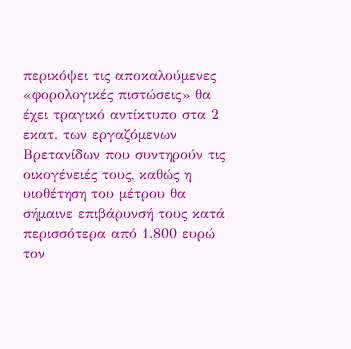περικόψει τις αποκαλούμενες «φορολογικές πιστώσεις» θα έχει τραγικό αντίκτυπο στα 2 εκατ. των εργαζόμενων Βρετανίδων που συντηρούν τις οικογένειές τους, καθώς η υιοθέτηση του μέτρου θα σήμαινε επιβάρυνσή τους κατά περισσότερα από 1.800 ευρώ τον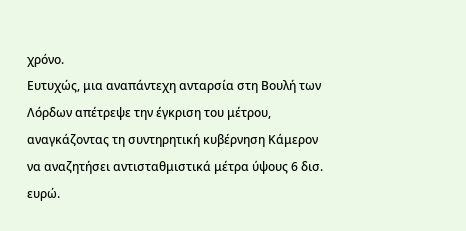χρόνο.
Ευτυχώς, μια αναπάντεχη ανταρσία στη Βουλή των Λόρδων απέτρεψε την έγκριση του μέτρου, αναγκάζοντας τη συντηρητική κυβέρνηση Κάμερον να αναζητήσει αντισταθμιστικά μέτρα ύψους 6 δισ. ευρώ.